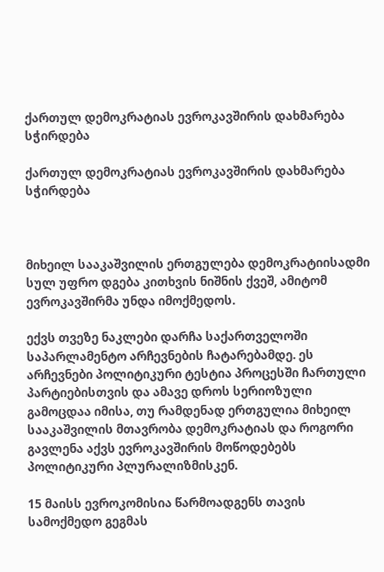ქართულ დემოკრატიას ევროკავშირის დახმარება სჭირდება

ქართულ დემოკრატიას ევროკავშირის დახმარება სჭირდება



მიხეილ სააკაშვილის ერთგულება დემოკრატიისადმი სულ უფრო დგება კითხვის ნიშნის ქვეშ, ამიტომ ევროკავშირმა უნდა იმოქმედოს.

ექვს თვეზე ნაკლები დარჩა საქართველოში საპარლამენტო არჩევნების ჩატარებამდე. ეს არჩევნები პოლიტიკური ტესტია პროცესში ჩართული პარტიებისთვის და ამავე დროს სერიოზული გამოცდაა იმისა, თუ რამდენად ერთგულია მიხეილ სააკაშვილის მთავრობა დემოკრატიას და როგორი გავლენა აქვს ევროკავშირის მოწოდებებს პოლიტიკური პლურალიზმისკენ.

15 მაისს ევროკომისია წარმოადგენს თავის სამოქმედო გეგმას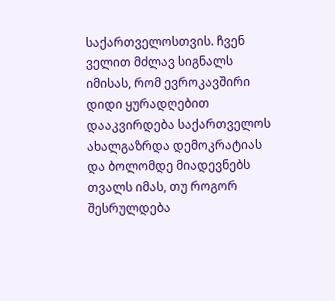საქართველოსთვის. ჩვენ ველით მძლავ სიგნალს იმისას, რომ ევროკავშირი დიდი ყურადღებით დააკვირდება საქართველოს ახალგაზრდა დემოკრატიას და ბოლომდე მიადევნებს თვალს იმას, თუ როგორ შესრულდება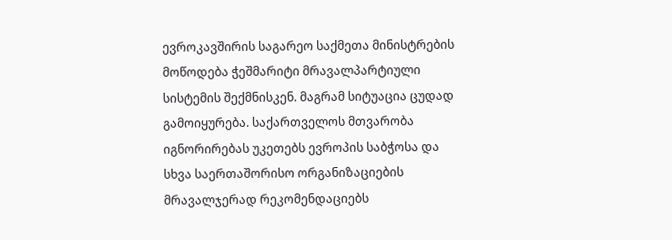ევროკავშირის საგარეო საქმეთა მინისტრების მოწოდება ჭეშმარიტი მრავალპარტიული სისტემის შექმნისკენ. მაგრამ სიტუაცია ცუდად გამოიყურება. საქართველოს მთვარობა იგნორირებას უკეთებს ევროპის საბჭოსა და სხვა საერთაშორისო ორგანიზაციების მრავალჯერად რეკომენდაციებს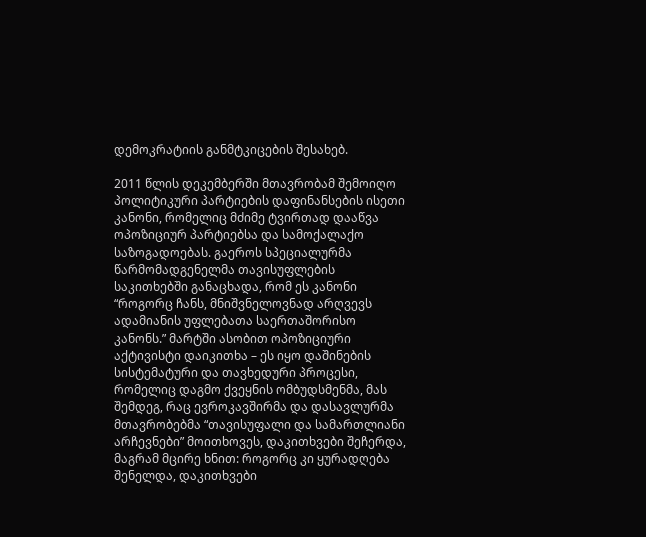დემოკრატიის განმტკიცების შესახებ.

2011 წლის დეკემბერში მთავრობამ შემოიღო პოლიტიკური პარტიების დაფინანსების ისეთი კანონი, რომელიც მძიმე ტვირთად დააწვა ოპოზიციურ პარტიებსა და სამოქალაქო საზოგადოებას. გაეროს სპეციალურმა წარმომადგენელმა თავისუფლების საკითხებში განაცხადა, რომ ეს კანონი “როგორც ჩანს, მნიშვნელოვნად არღვევს ადამიანის უფლებათა საერთაშორისო კანონს.” მარტში ასობით ოპოზიციური აქტივისტი დაიკითხა – ეს იყო დაშინების სისტემატური და თავხედური პროცესი, რომელიც დაგმო ქვეყნის ომბუდსმენმა, მას შემდეგ, რაც ევროკავშირმა და დასავლურმა მთავრობებმა “თავისუფალი და სამართლიანი არჩევნები” მოითხოვეს, დაკითხვები შეჩერდა, მაგრამ მცირე ხნით: როგორც კი ყურადღება შენელდა, დაკითხვები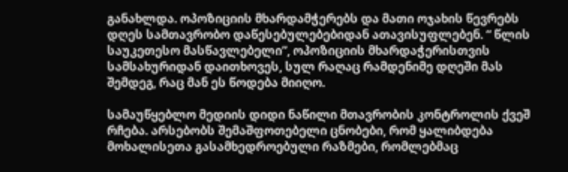განახლდა. ოპოზიციის მხარდამჭერებს და მათი ოჯახის წევრებს დღეს სამთავრობო დაწესებულებებიდან ათავისუფლებენ. “ წლის საუკეთესო მასწავლებელი”, ოპოზიციის მხარდაჭერისთვის სამსახურიდან დაითხოვეს, სულ რაღაც რამდენიმე დღეში მას შემდეგ, რაც მან ეს წოდება მიიღო.

სამაუწყებლო მედიის დიდი ნაწილი მთავრობის კონტროლის ქვეშ რჩება. არსებობს შემაშფოთებელი ცნობები, რომ ყალიბდება მოხალისეთა გასამხედროებული რაზმები, რომლებმაც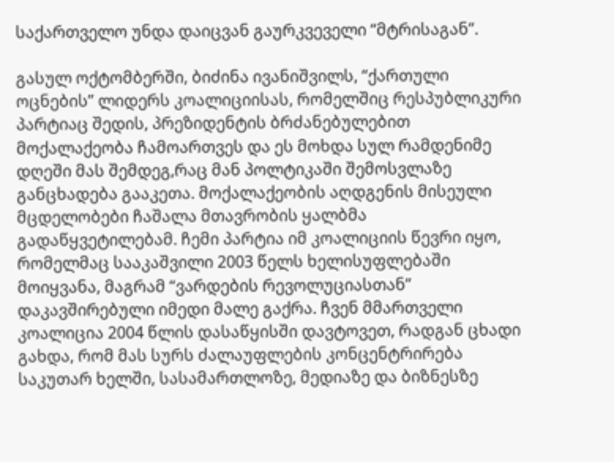საქართველო უნდა დაიცვან გაურკვეველი “მტრისაგან”.

გასულ ოქტომბერში, ბიძინა ივანიშვილს, “ქართული ოცნების” ლიდერს კოალიციისას, რომელშიც რესპუბლიკური პარტიაც შედის, პრეზიდენტის ბრძანებულებით მოქალაქეობა ჩამოართვეს და ეს მოხდა სულ რამდენიმე დღეში მას შემდეგ,რაც მან პოლტიკაში შემოსვლაზე განცხადება გააკეთა. მოქალაქეობის აღდგენის მისეული მცდელობები ჩაშალა მთავრობის ყალბმა გადაწყვეტილებამ. ჩემი პარტია იმ კოალიციის წევრი იყო, რომელმაც სააკაშვილი 2003 წელს ხელისუფლებაში მოიყვანა, მაგრამ “ვარდების რევოლუციასთან” დაკავშირებული იმედი მალე გაქრა. ჩვენ მმართველი კოალიცია 2004 წლის დასაწყისში დავტოვეთ, რადგან ცხადი გახდა, რომ მას სურს ძალაუფლების კონცენტრირება საკუთარ ხელში, სასამართლოზე, მედიაზე და ბიზნესზე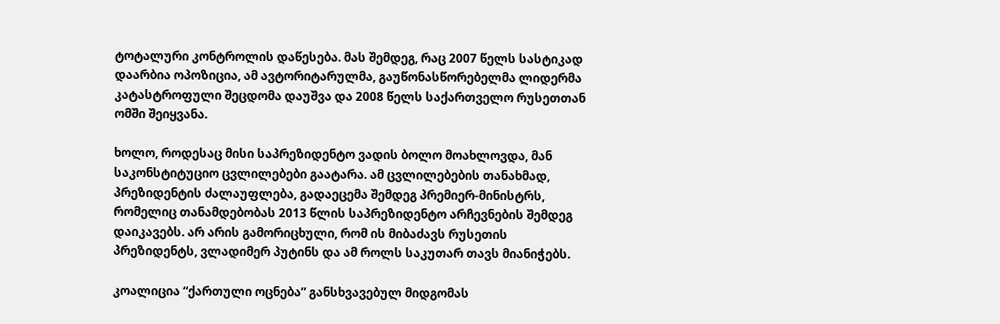ტოტალური კონტროლის დაწესება. მას შემდეგ, რაც 2007 წელს სასტიკად დაარბია ოპოზიცია, ამ ავტორიტარულმა, გაუწონასწორებელმა ლიდერმა კატასტროფული შეცდომა დაუშვა და 2008 წელს საქართველო რუსეთთან ომში შეიყვანა.

ხოლო, როდესაც მისი საპრეზიდენტო ვადის ბოლო მოახლოვდა, მან საკონსტიტუციო ცვლილებები გაატარა. ამ ცვლილებების თანახმად, პრეზიდენტის ძალაუფლება, გადაეცემა შემდეგ პრემიერ-მინისტრს, რომელიც თანამდებობას 2013 წლის საპრეზიდენტო არჩევნების შემდეგ დაიკავებს. არ არის გამორიცხული, რომ ის მიბაძავს რუსეთის პრეზიდენტს, ვლადიმერ პუტინს და ამ როლს საკუთარ თავს მიანიჭებს.

კოალიცია “ქართული ოცნება” განსხვავებულ მიდგომას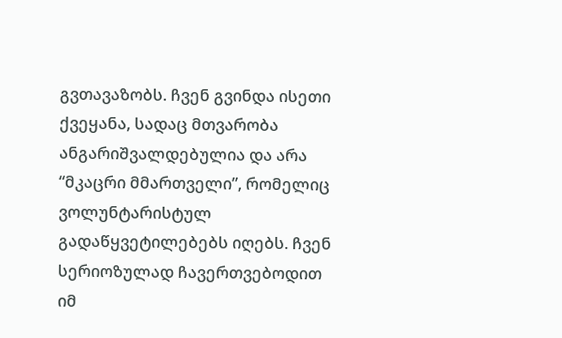გვთავაზობს. ჩვენ გვინდა ისეთი ქვეყანა, სადაც მთვარობა ანგარიშვალდებულია და არა “მკაცრი მმართველი”, რომელიც ვოლუნტარისტულ გადაწყვეტილებებს იღებს. ჩვენ სერიოზულად ჩავერთვებოდით იმ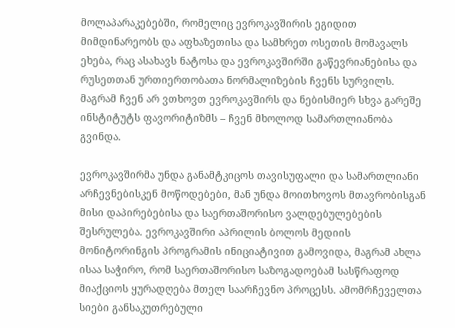მოლაპარაკებებში, რომელიც ევროკავშირის ეგიდით მიმდინარეობს და აფხაზეთისა და სამხრეთ ოსეთის მომავალს ეხება, რაც ასახავს ნატოსა და ევროკავშირში გაწევრიანებისა და რუსეთთან ურთიერთობათა ნორმალიზების ჩვენს სურვილს. მაგრამ ჩვენ არ ვთხოვთ ევროკავშირს და ნებისმიერ სხვა გარეშე ინსტიტუტს ფავორიტიზმს – ჩვენ მხოლოდ სამართლიანობა გვინდა.

ევროკავშირმა უნდა განამტკიცოს თავისუფალი და სამართლიანი არჩევნებისკენ მოწოდებები, მან უნდა მოითხოვოს მთავრობისგან მისი დაპირებებისა და საერთაშორისო ვალდებულებების შესრულება. ევროკავშირი აპრილის ბოლოს მედიის მონიტორინგის პროგრამის ინიციატივით გამოვიდა, მაგრამ ახლა ისაა საჭირო, რომ საერთაშორისო საზოგადოებამ სასწრაფოდ მიაქციოს ყურადღება მთელ საარჩევნო პროცესს. ამომრჩეველთა სიები განსაკუთრებული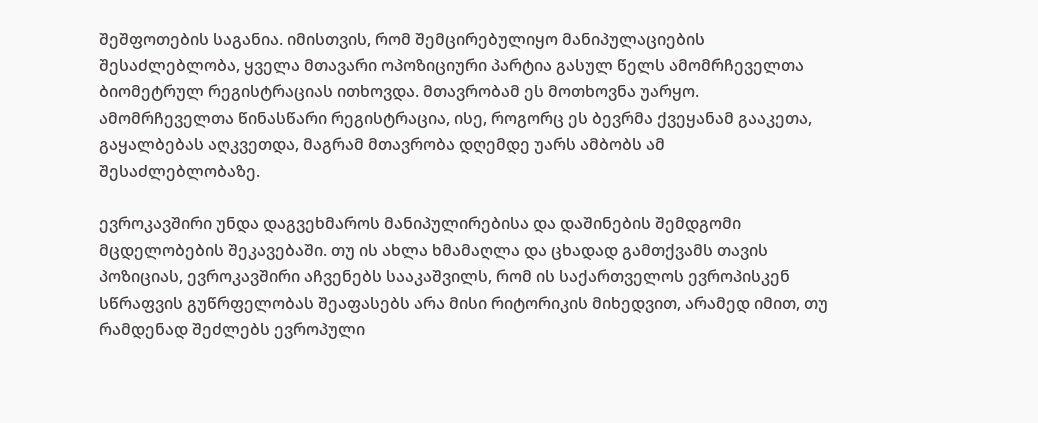შეშფოთების საგანია. იმისთვის, რომ შემცირებულიყო მანიპულაციების შესაძლებლობა, ყველა მთავარი ოპოზიციური პარტია გასულ წელს ამომრჩეველთა ბიომეტრულ რეგისტრაციას ითხოვდა. მთავრობამ ეს მოთხოვნა უარყო. ამომრჩეველთა წინასწარი რეგისტრაცია, ისე, როგორც ეს ბევრმა ქვეყანამ გააკეთა, გაყალბებას აღკვეთდა, მაგრამ მთავრობა დღემდე უარს ამბობს ამ შესაძლებლობაზე.

ევროკავშირი უნდა დაგვეხმაროს მანიპულირებისა და დაშინების შემდგომი მცდელობების შეკავებაში. თუ ის ახლა ხმამაღლა და ცხადად გამთქვამს თავის პოზიციას, ევროკავშირი აჩვენებს სააკაშვილს, რომ ის საქართველოს ევროპისკენ სწრაფვის გუწრფელობას შეაფასებს არა მისი რიტორიკის მიხედვით, არამედ იმით, თუ რამდენად შეძლებს ევროპული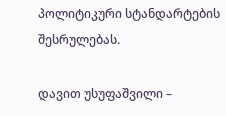პოლიტიკური სტანდარტების შესრულებას.

დავით უსუფაშვილი –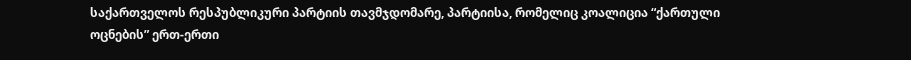საქართველოს რესპუბლიკური პარტიის თავმჯდომარე, პარტიისა, რომელიც კოალიცია “ქართული ოცნების” ერთ-ერთი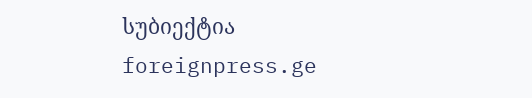სუბიექტია
foreignpress.ge